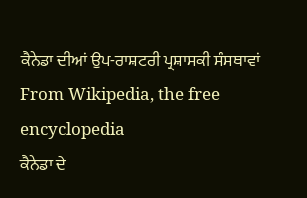ਕੈਨੇਡਾ ਦੀਆਂ ਉਪ-ਰਾਸ਼ਟਰੀ ਪ੍ਰਸ਼ਾਸਕੀ ਸੰਸਥਾਵਾਂ From Wikipedia, the free encyclopedia
ਕੈਨੇਡਾ ਦੇ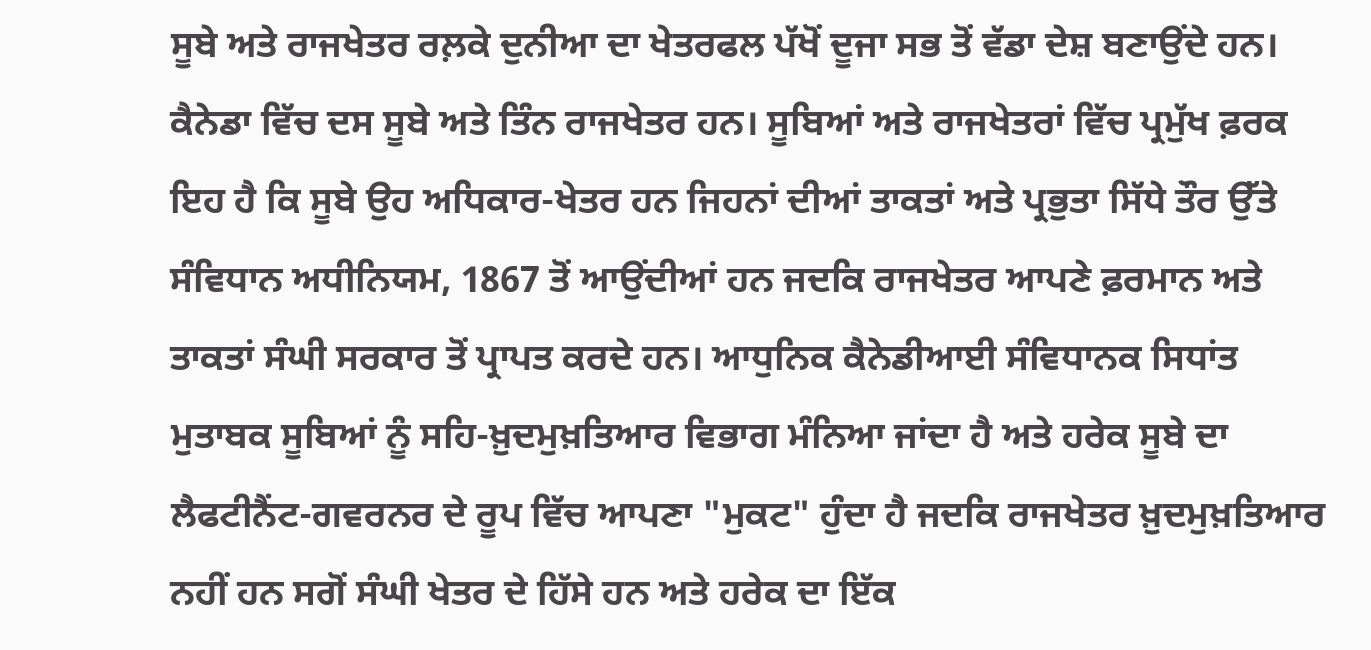ਸੂਬੇ ਅਤੇ ਰਾਜਖੇਤਰ ਰਲ਼ਕੇ ਦੁਨੀਆ ਦਾ ਖੇਤਰਫਲ ਪੱਖੋਂ ਦੂਜਾ ਸਭ ਤੋਂ ਵੱਡਾ ਦੇਸ਼ ਬਣਾਉਂਦੇ ਹਨ। ਕੈਨੇਡਾ ਵਿੱਚ ਦਸ ਸੂਬੇ ਅਤੇ ਤਿੰਨ ਰਾਜਖੇਤਰ ਹਨ। ਸੂਬਿਆਂ ਅਤੇ ਰਾਜਖੇਤਰਾਂ ਵਿੱਚ ਪ੍ਰਮੁੱਖ ਫ਼ਰਕ ਇਹ ਹੈ ਕਿ ਸੂਬੇ ਉਹ ਅਧਿਕਾਰ-ਖੇਤਰ ਹਨ ਜਿਹਨਾਂ ਦੀਆਂ ਤਾਕਤਾਂ ਅਤੇ ਪ੍ਰਭੁਤਾ ਸਿੱਧੇ ਤੌਰ ਉੱਤੇ ਸੰਵਿਧਾਨ ਅਧੀਨਿਯਮ, 1867 ਤੋਂ ਆਉਂਦੀਆਂ ਹਨ ਜਦਕਿ ਰਾਜਖੇਤਰ ਆਪਣੇ ਫ਼ਰਮਾਨ ਅਤੇ ਤਾਕਤਾਂ ਸੰਘੀ ਸਰਕਾਰ ਤੋਂ ਪ੍ਰਾਪਤ ਕਰਦੇ ਹਨ। ਆਧੁਨਿਕ ਕੈਨੇਡੀਆਈ ਸੰਵਿਧਾਨਕ ਸਿਧਾਂਤ ਮੁਤਾਬਕ ਸੂਬਿਆਂ ਨੂੰ ਸਹਿ-ਖ਼ੁਦਮੁਖ਼ਤਿਆਰ ਵਿਭਾਗ ਮੰਨਿਆ ਜਾਂਦਾ ਹੈ ਅਤੇ ਹਰੇਕ ਸੂਬੇ ਦਾ ਲੈਫਟੀਨੈਂਟ-ਗਵਰਨਰ ਦੇ ਰੂਪ ਵਿੱਚ ਆਪਣਾ "ਮੁਕਟ" ਹੁੰਦਾ ਹੈ ਜਦਕਿ ਰਾਜਖੇਤਰ ਖ਼ੁਦਮੁਖ਼ਤਿਆਰ ਨਹੀਂ ਹਨ ਸਗੋਂ ਸੰਘੀ ਖੇਤਰ ਦੇ ਹਿੱਸੇ ਹਨ ਅਤੇ ਹਰੇਕ ਦਾ ਇੱਕ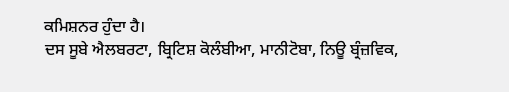ਕਮਿਸ਼ਨਰ ਹੁੰਦਾ ਹੈ।
ਦਸ ਸੂਬੇ ਐਲਬਰਟਾ, ਬ੍ਰਿਟਿਸ਼ ਕੋਲੰਬੀਆ, ਮਾਨੀਟੋਬਾ, ਨਿਊ ਬ੍ਰੰਜ਼ਵਿਕ,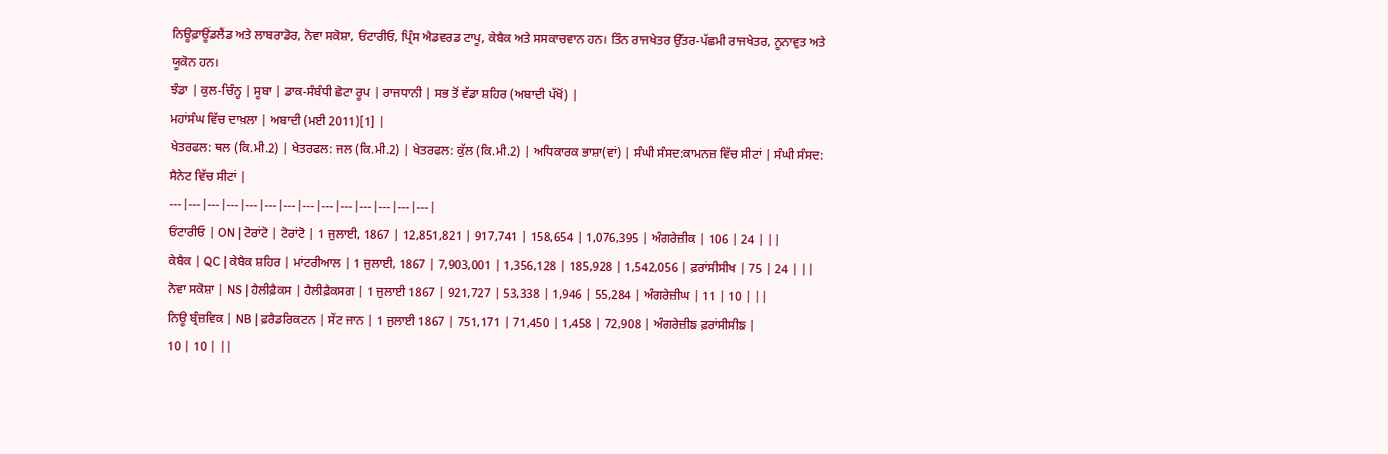ਨਿਊਫ਼ਾਊਂਡਲੈਂਡ ਅਤੇ ਲਾਬਰਾਡੋਰ, ਨੋਵਾ ਸਕੋਸ਼ਾ, ਓਂਟਾਰੀਓ, ਪ੍ਰਿੰਸ ਐਡਵਰਡ ਟਾਪੂ, ਕੇਬੈਕ ਅਤੇ ਸਸਕਾਚਵਾਨ ਹਨ। ਤਿੰਨ ਰਾਜਖੇਤਰ ਉੱਤਰ-ਪੱਛਮੀ ਰਾਜਖੇਤਰ, ਨੂਨਾਵੁਤ ਅਤੇ ਯੂਕੋਨ ਹਨ।
ਝੰਡਾ | ਕੁਲ-ਚਿੰਨ੍ਹ | ਸੂਬਾ | ਡਾਕ-ਸੰਬੰਧੀ ਛੋਟਾ ਰੂਪ | ਰਾਜਧਾਨੀ | ਸਭ ਤੋਂ ਵੱਡਾ ਸ਼ਹਿਰ (ਅਬਾਦੀ ਪੱਖੋਂ) |
ਮਹਾਂਸੰਘ ਵਿੱਚ ਦਾਖ਼ਲਾ | ਅਬਾਦੀ (ਮਈ 2011)[1] |
ਖੇਤਰਫਲ: ਥਲ (ਕਿ.ਮੀ.2) | ਖੇਤਰਫਲ: ਜਲ (ਕਿ.ਮੀ.2) | ਖੇਤਰਫਲ: ਕੁੱਲ (ਕਿ.ਮੀ.2) | ਅਧਿਕਾਰਕ ਭਾਸ਼ਾ(ਵਾਂ) | ਸੰਘੀ ਸੰਸਦ:ਕਾਮਨਜ਼ ਵਿੱਚ ਸੀਟਾਂ | ਸੰਘੀ ਸੰਸਦ: ਸੈਨੇਟ ਵਿੱਚ ਸੀਟਾਂ |
---|---|---|---|---|---|---|---|---|---|---|---|---|---|
ਓਂਟਾਰੀਓ | ON | ਟੋਰਾਂਟੋ | ਟੋਰਾਂਟੋ | 1 ਜੁਲਾਈ, 1867 | 12,851,821 | 917,741 | 158,654 | 1,076,395 | ਅੰਗਰੇਜ਼ੀਕ | 106 | 24 | ||
ਕੇਬੈਕ | QC | ਕੇਬੈਕ ਸ਼ਹਿਰ | ਮਾਂਟਰੀਆਲ | 1 ਜੁਲਾਈ, 1867 | 7,903,001 | 1,356,128 | 185,928 | 1,542,056 | ਫ਼ਰਾਂਸੀਸੀਖ | 75 | 24 | ||
ਨੋਵਾ ਸਕੋਸ਼ਾ | NS | ਹੈਲੀਫ਼ੈਕਸ | ਹੈਲੀਫ਼ੈਕਸਗ | 1 ਜੁਲਾਈ 1867 | 921,727 | 53,338 | 1,946 | 55,284 | ਅੰਗਰੇਜ਼ੀਘ | 11 | 10 | ||
ਨਿਊ ਬ੍ਰੰਜ਼ਵਿਕ | NB | ਫ਼ਰੈਡਰਿਕਟਨ | ਸੇਂਟ ਜਾਨ | 1 ਜੁਲਾਈ 1867 | 751,171 | 71,450 | 1,458 | 72,908 | ਅੰਗਰੇਜ਼ੀਙ ਫ਼ਰਾਂਸੀਸੀਙ |
10 | 10 | ||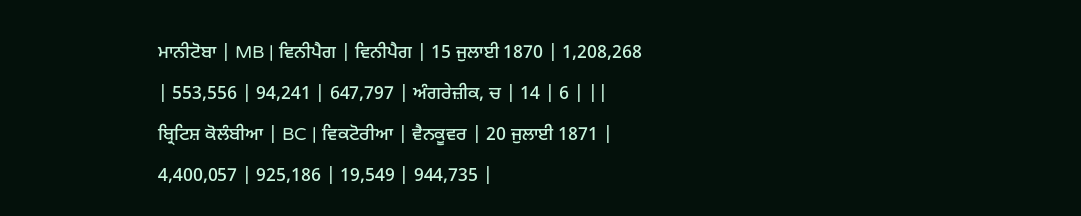ਮਾਨੀਟੋਬਾ | MB | ਵਿਨੀਪੈਗ | ਵਿਨੀਪੈਗ | 15 ਜੁਲਾਈ 1870 | 1,208,268 | 553,556 | 94,241 | 647,797 | ਅੰਗਰੇਜ਼ੀਕ, ਚ | 14 | 6 | ||
ਬ੍ਰਿਟਿਸ਼ ਕੋਲੰਬੀਆ | BC | ਵਿਕਟੋਰੀਆ | ਵੈਨਕੂਵਰ | 20 ਜੁਲਾਈ 1871 | 4,400,057 | 925,186 | 19,549 | 944,735 |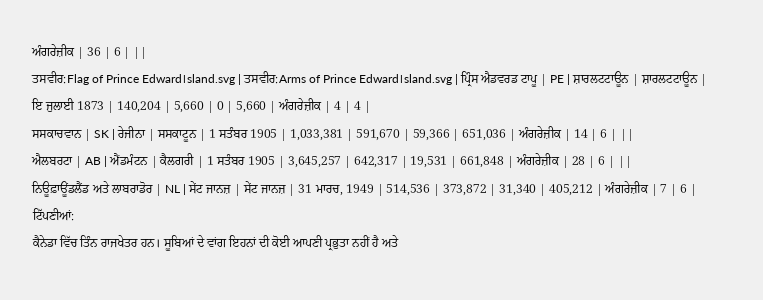ਅੰਗਰੇਜ਼ੀਕ | 36 | 6 | ||
ਤਸਵੀਰ:Flag of Prince Edward।sland.svg | ਤਸਵੀਰ:Arms of Prince Edward।sland.svg | ਪ੍ਰਿੰਸ ਐਡਵਰਡ ਟਾਪੂ | PE | ਸ਼ਾਰਲਟਟਾਊਨ | ਸ਼ਾਰਲਟਟਾਊਨ | ਇ ਜੁਲਾਈ 1873 | 140,204 | 5,660 | 0 | 5,660 | ਅੰਗਰੇਜ਼ੀਕ | 4 | 4 |
ਸਸਕਾਚਵਾਨ | SK | ਰੇਜੀਨਾ | ਸਸਕਾਟੂਨ | 1 ਸਤੰਬਰ 1905 | 1,033,381 | 591,670 | 59,366 | 651,036 | ਅੰਗਰੇਜ਼ੀਕ | 14 | 6 | ||
ਐਲਬਰਟਾ | AB | ਐਂਡਮੰਟਨ | ਕੈਲਗਰੀ | 1 ਸਤੰਬਰ 1905 | 3,645,257 | 642,317 | 19,531 | 661,848 | ਅੰਗਰੇਜ਼ੀਕ | 28 | 6 | ||
ਨਿਊਫ਼ਾਊਂਡਲੈਂਡ ਅਤੇ ਲਾਬਰਾਡੋਰ | NL | ਸੇਂਟ ਜਾਨਜ਼ | ਸੇਂਟ ਜਾਨਜ਼ | 31 ਮਾਰਚ, 1949 | 514,536 | 373,872 | 31,340 | 405,212 | ਅੰਗਰੇਜ਼ੀਕ | 7 | 6 |
ਟਿੱਪਣੀਆਂ:
ਕੈਨੇਡਾ ਵਿੱਚ ਤਿੰਨ ਰਾਜਖੇਤਰ ਹਨ। ਸੂਬਿਆਂ ਦੇ ਵਾਂਗ ਇਹਨਾਂ ਦੀ ਕੋਈ ਆਪਣੀ ਪ੍ਰਭੁਤਾ ਨਹੀਂ ਹੈ ਅਤੇ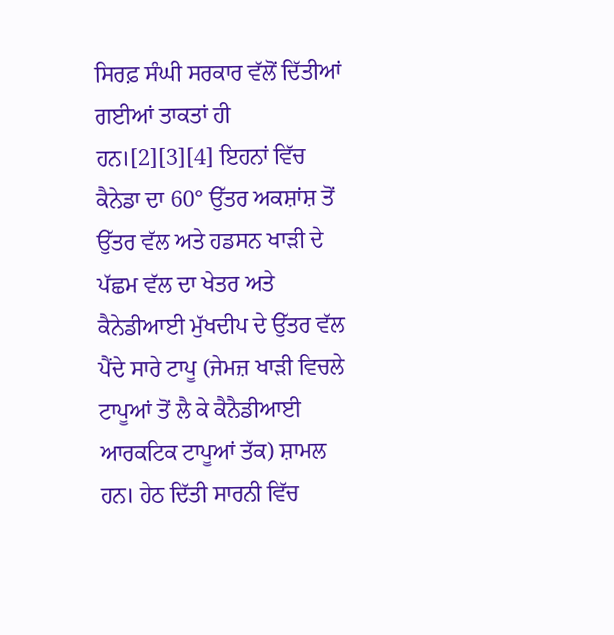ਸਿਰਫ਼ ਸੰਘੀ ਸਰਕਾਰ ਵੱਲੋਂ ਦਿੱਤੀਆਂ ਗਈਆਂ ਤਾਕਤਾਂ ਹੀ ਹਨ।[2][3][4] ਇਹਨਾਂ ਵਿੱਚ ਕੈਨੇਡਾ ਦਾ 60° ਉੱਤਰ ਅਕਸ਼ਾਂਸ਼ ਤੋਂ ਉੱਤਰ ਵੱਲ ਅਤੇ ਹਡਸਨ ਖਾੜੀ ਦੇ ਪੱਛਮ ਵੱਲ ਦਾ ਖੇਤਰ ਅਤੇ ਕੈਨੇਡੀਆਈ ਮੁੱਖਦੀਪ ਦੇ ਉੱਤਰ ਵੱਲ ਪੈਂਦੇ ਸਾਰੇ ਟਾਪੂ (ਜੇਮਜ਼ ਖਾੜੀ ਵਿਚਲੇ ਟਾਪੂਆਂ ਤੋਂ ਲੈ ਕੇ ਕੈਨੈਡੀਆਈ ਆਰਕਟਿਕ ਟਾਪੂਆਂ ਤੱਕ) ਸ਼ਾਮਲ ਹਨ। ਹੇਠ ਦਿੱਤੀ ਸਾਰਨੀ ਵਿੱਚ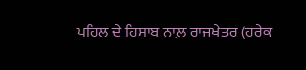ਪਹਿਲ ਦੇ ਹਿਸਾਬ ਨਾਲ਼ ਰਾਜਖੇਤਰ (ਹਰੇਕ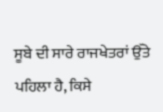ਸੂਬੇ ਦੀ ਸਾਰੇ ਰਾਜਖੇਤਰਾਂ ਉੱਤੇ ਪਹਿਲਾ ਹੈ, ਕਿਸੇ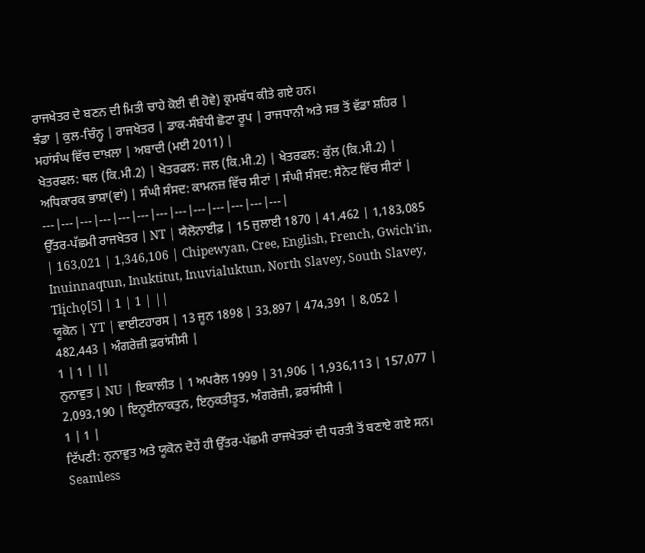ਰਾਜਖੇਤਰ ਦੇ ਬਣਨ ਦੀ ਮਿਤੀ ਚਾਹੇ ਕੋਈ ਵੀ ਹੋਵੇ) ਕ੍ਰਮਬੱਧ ਕੀਤੇ ਗਏ ਹਨ।
ਝੰਡਾ | ਕੁਲ-ਚਿੰਨ੍ਹ | ਰਾਜਖੇਤਰ | ਡਾਕ-ਸੰਬੰਧੀ ਛੋਟਾ ਰੂਪ | ਰਾਜਧਾਨੀ ਅਤੇ ਸਭ ਤੋਂ ਵੱਡਾ ਸ਼ਹਿਰ | ਮਹਾਂਸੰਘ ਵਿੱਚ ਦਾਖ਼ਲਾ | ਅਬਾਦੀ (ਮਈ 2011) |
ਖੇਤਰਫਲ: ਥਲ (ਕਿ.ਮੀ.2) | ਖੇਤਰਫਲ: ਜਲ (ਕਿ.ਮੀ.2) | ਖੇਤਰਫਲ: ਕੁੱਲ (ਕਿ.ਮੀ.2) | ਅਧਿਕਾਰਕ ਭਾਸ਼ਾ(ਵਾਂ) | ਸੰਘੀ ਸੰਸਦ: ਕਾਮਨਜ਼ ਵਿੱਚ ਸੀਟਾਂ | ਸੰਘੀ ਸੰਸਦ: ਸੈਨੇਟ ਵਿੱਚ ਸੀਟਾਂ |
---|---|---|---|---|---|---|---|---|---|---|---|---|
ਉੱਤਰ-ਪੱਛਮੀ ਰਾਜਖੇਤਰ | NT | ਯੈਲੋਨਾਈਫ਼ | 15 ਜੁਲਾਈ 1870 | 41,462 | 1,183,085 | 163,021 | 1,346,106 | Chipewyan, Cree, English, French, Gwich’in, Inuinnaqtun, Inuktitut, Inuvialuktun, North Slavey, South Slavey, Tłįchǫ[5] | 1 | 1 | ||
ਯੂਕੋਨ | YT | ਵਾਈਟਹਾਰਸ | 13 ਜੂਨ 1898 | 33,897 | 474,391 | 8,052 | 482,443 | ਅੰਗਰੇਜ਼ੀ ਫ਼ਰਾਂਸੀਸੀ |
1 | 1 | ||
ਨੁਨਾਵੁਤ | NU | ਇਕਾਲੀਤ | 1 ਅਪਰੈਲ 1999 | 31,906 | 1,936,113 | 157,077 | 2,093,190 | ਇਨੂਈਨਾਕਤੁਨ, ਇਨੁਕਤੀਤੂਤ, ਅੰਗਰੇਜ਼ੀ, ਫ਼ਰਾਂਸੀਸੀ |
1 | 1 |
ਟਿੱਪਣੀ: ਨੁਨਾਵੁਤ ਅਤੇ ਯੂਕੋਨ ਦੋਹੇਂ ਹੀ ਉੱਤਰ-ਪੱਛਮੀ ਰਾਜਖੇਤਰਾਂ ਦੀ ਧਰਤੀ ਤੋਂ ਬਣਾਏ ਗਏ ਸਨ।
Seamless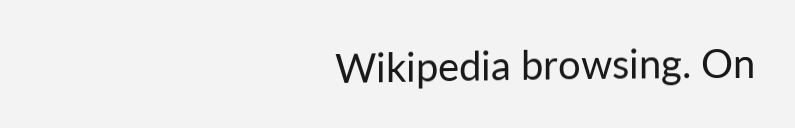Wikipedia browsing. On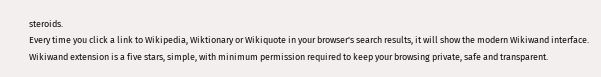steroids.
Every time you click a link to Wikipedia, Wiktionary or Wikiquote in your browser's search results, it will show the modern Wikiwand interface.
Wikiwand extension is a five stars, simple, with minimum permission required to keep your browsing private, safe and transparent.